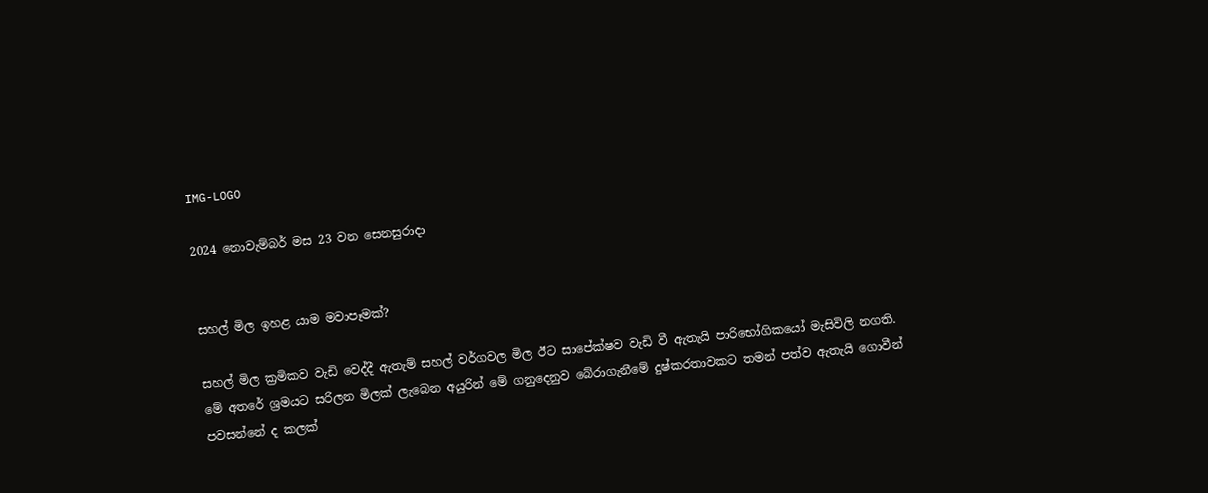IMG-LOGO

2024 නොවැම්බර් මස 23 වන සෙනසුරාදා


සහල් මිල ඉහළ යාම මවාපෑමක්?

සහල් මිල ක්‍රමිකව වැඩි වෙද්දී ඇතැම් සහල් වර්ගවල මිල ඊට සාපේක්ෂව වැඩි වී ඇතැයි පාරිභෝගිකයෝ මැසිවිලි නගති. මේ අතරේ ශ්‍රමයට සරිලන මිලක් ලැබෙන අයුරින් මේ ගනුදෙනුව බේරාගැනීමේ දුෂ්කරතාවකට තමන් පත්ව ඇතැයි ගොවීන් පවසන්නේ ද කලක්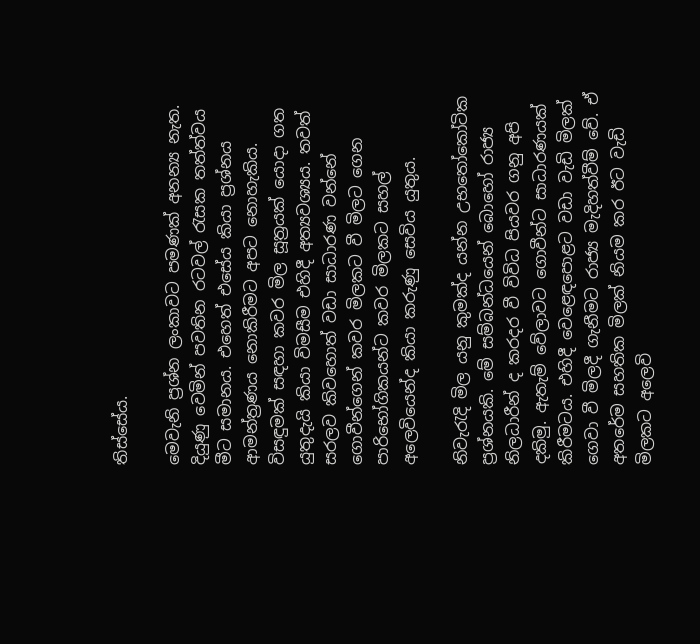තිස්සේය.

මෙවැනි ප්‍රශ්න ලංකාවට පමණක් අනන්‍ය නැත. දියුණු වෙමින් පවතින රටවල් රැසක තත්ත්වය මීට සමානය. එහෙත් එසේය කියා ප්‍රශ්නය ආමන්ත්‍රණය නොකිරීමට අපට නොහැකිය. විසඳුමක් සඳහා කවර මිල සූත්‍රයක් යොදා ගත යුතුදැයි කියා විමසීම එහිදී අත්‍යවශ්‍යය. තවත් සරලව කිවහොත් වඩා සාධාරණ වන්නේ ගොවීන්ගෙන් කවර මිලකට වී මිලට ගෙන පාරිභෝගිකයන්ට කවර මිලකට සහල් අලෙවියෙන්ද කියා කරුණු සෙවිය යුතුය.

නිවැරැදි මිල යනු කුමක්ද යන්න උභතෝකෝටික ප්‍රශ්නයකි. මේ සම්බන්ධයෙන් බොහෝ රාජ්‍ය නිලධාරීන් ද කරදර වී විවිධ පියවර ගනු අපි දකිමු. ඇතැම් වේලාවට ගොවීන්ට සාධාරණයක් කිරීමටය. එහිදී වෙළෙඳපොළට වඩා වැඩි මිලක් ගෙවා වී මිලදී ගැනීමට රාජ්‍ය මැදිහත්වීම් වේ. ඒ අතරේම සහතික මිලක් නියම කර ඊට වැඩි මිලකට අලෙවි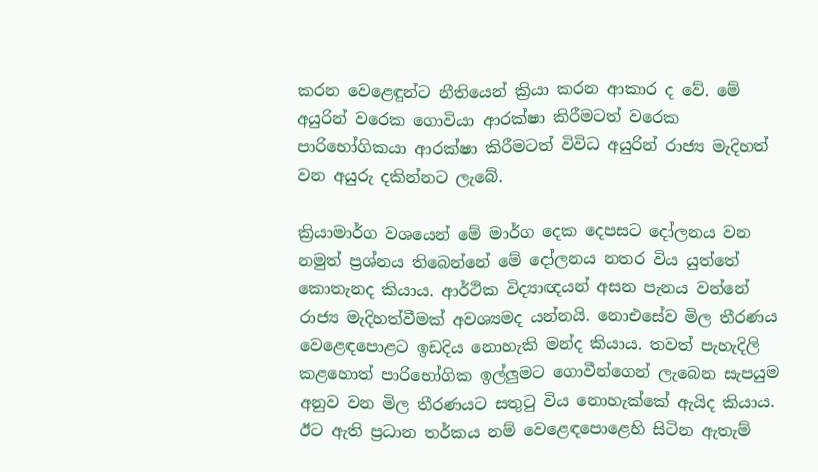කරන වෙළෙඳුන්ට නීතියෙන් ක්‍රියා කරන ආකාර ද වේ. මේ අයුරින් වරෙක ගොවියා ආරක්ෂා කිරීමටත් වරෙක පාරිභෝගිකයා ආරක්ෂා කිරීමටත් විවිධ අයුරින් රාජ්‍ය මැදිහත් වන අයුරු දකින්නට ලැබේ.

ක්‍රියාමාර්ග වශයෙන් මේ මාර්ග දෙක දෙපසට දෝලනය වන නමුත් ප්‍රශ්නය තිබෙන්නේ මේ දෝලනය නතර විය යුත්තේ කොතැනද කියාය. ආර්ථික විද්‍යාඥයන් අසන පැනය වන්නේ රාජ්‍ය මැදිහත්වීමක් අවශ්‍යමද යන්නයි. නොඑසේව මිල තීරණය වෙළෙඳපොළට ඉඩදිය නොහැකි මන්ද කියාය. තවත් පැහැදිලි කළහොත් පාරිභෝගික ඉල්ලුමට ගොවීන්ගෙන් ලැබෙන සැපයුම අනුව වන මිල තීරණයට සතුටු විය නොහැක්කේ ඇයිද කියාය. ඊට ඇති ප්‍රධාන තර්කය නම් වෙළෙඳපොළෙහි සිටින ඇතැම්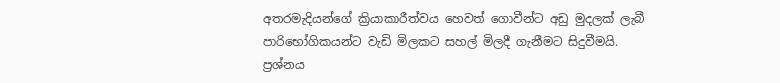අතරමැදියන්ගේ ක්‍රියාකාරීත්වය හෙවත් ගොවීන්ට අඩු මුදලක් ලැබී පාරිභෝගිකයන්ට වැඩි මිලකට සහල් මිලදී ගැනීමට සිදුවීමයි. ප්‍රශ්නය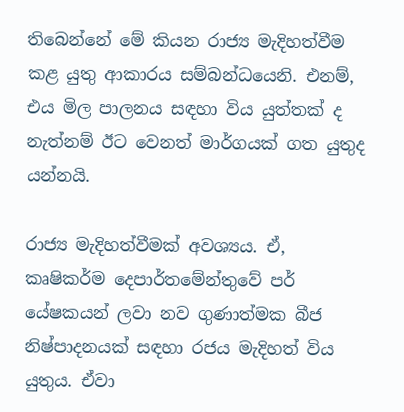තිබෙන්නේ මේ කියන රාජ්‍ය මැදිහත්වීම කළ යුතු ආකාරය සම්බන්ධයෙනි. එනම්, එය මිල පාලනය සඳහා විය යුත්තක් ද නැත්නම් ඊට වෙනත් මාර්ගයක් ගත යුතුද යන්නයි.

රාජ්‍ය මැදිහත්වීමක් අවශ්‍යය. ඒ, කෘෂිකර්ම දෙපාර්තමේන්තුවේ පර් යේෂකයන් ලවා නව ගුණාත්මක බීජ නිෂ්පාදනයක් සඳහා රජය මැදිහත් විය යුතුය. ඒවා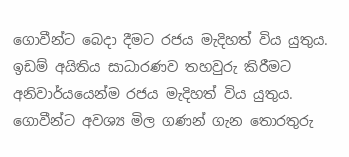ගොවීන්ට බෙදා දීමට රජය මැදිහත් විය යුතුය. ඉඩම් අයිතිය සාධාරණව තහවුරු කිරීමට අනිවාර්යයෙන්ම රජය මැදිහත් විය යුතුය. ගොවීන්ට අවශ්‍ය මිල ගණන් ගැන තොරතුරු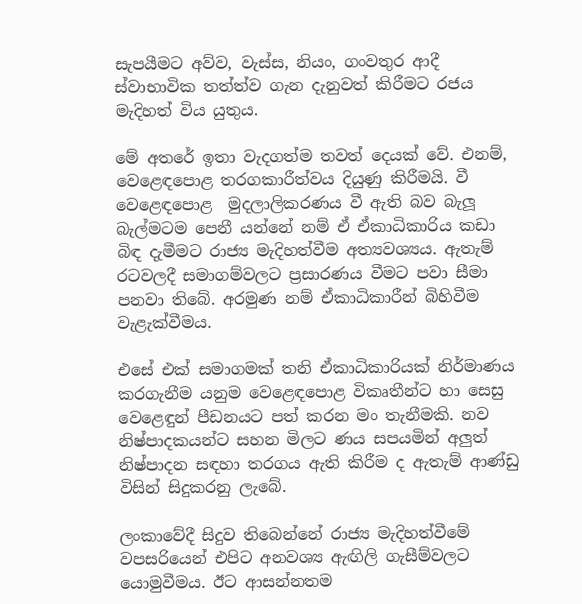සැපයීමට අව්ව, වැස්ස, නියං, ගංවතුර ආදී ස්වාභාවික තත්ත්ව ගැන දැනුවත් කිරීමට රජය මැදිහත් විය යුතුය.

මේ අතරේ ඉතා වැදගත්ම තවත් දෙයක් වේ. එනම්, වෙළෙඳපොළ තරගකාරීත්වය දියුණු කිරීමයි. වී වෙළෙඳපොළ  මුදලාලිකරණය වී ඇති බව බැලූ බැල්මටම පෙනී යන්නේ නම් ඒ ඒකාධිකාරිය කඩා බිඳ දැමීමට රාජ්‍ය මැදිහත්වීම අත්‍යවශ්‍යය. ඇතැම් රටවලදී සමාගම්වලට ප්‍රසාරණය වීමට පවා සීමා පනවා තිබේ. අරමුණ නම් ඒකාධිකාරීන් බිහිවීම වැළැක්වීමය.

එසේ එක් සමාගමක් තනි ඒකාධිකාරියක් නිර්මාණය කරගැනීම යනුම වෙළෙඳපොළ විකෘතීන්ට හා සෙසු වෙළෙඳුන් පීඩනයට පත් කරන මං තැනීමකි. නව නිෂ්පාදකයන්ට සහන මිලට ණය සපයමින් අලුත් නිෂ්පාදන සඳහා තරගය ඇති කිරීම ද ඇතැම් ආණ්ඩු විසින් සිදුකරනු ලැබේ.

ලංකාවේදී සිදුව තිබෙන්නේ රාජ්‍ය මැදිහත්වීමේ වපසරියෙන් එපිට අනවශ්‍ය ඇඟිලි ගැසීම්වලට යොමුවීමය. ඊට ආසන්නතම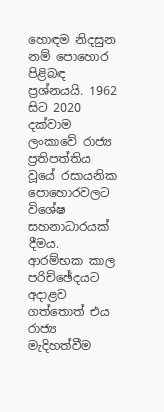හොඳම නිදසුන නම් පොහොර පිළිබඳ ප්‍රශ්නයයි. 1962 සිට 2020 දක්වාම ලංකාවේ රාජ්‍ය ප්‍රතිපත්තිය වූයේ රසායනික පොහොරවලට විශේෂ සහනාධාරයක් දීමය. ආරම්භක කාල පරිච්ඡේදයට අදාළව ගත්තොත් එය රාජ්‍ය මැදිහත්වීම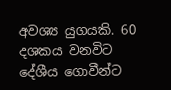අවශ්‍ය යුගයකි. 60 දශකය වනවිට දේශීය ගොවීන්ට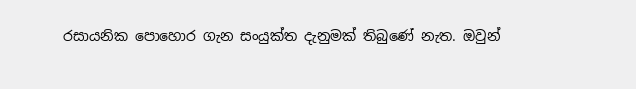රසායනික පොහොර ගැන සංයුක්ත දැනුමක් තිබුණේ නැත. ඔවුන්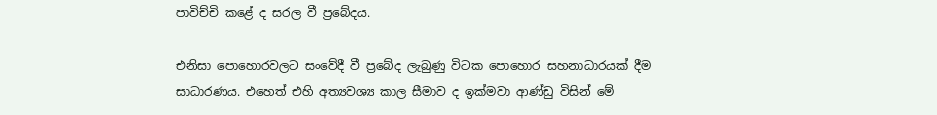පාවිච්චි කළේ ද සරල වී ප්‍රබේදය.

එනිසා පොහොරවලට සංවේදී වී ප්‍රබේද ලැබුණු විටක පොහොර සහනාධාරයක් දීම සාධාරණය. එහෙත් එහි අත්‍යවශ්‍ය කාල සීමාව ද ඉක්මවා ආණ්ඩු විසින් මේ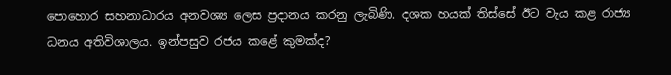පොහොර සහනාධාරය අනවශ්‍ය ලෙස ප්‍රදානය කරනු ලැබිණි. දශක හයක් තිස්සේ ඊට වැය කළ රාජ්‍ය ධනය අතිවිශාලය. ඉන්පසුව රජය කළේ කුමක්ද?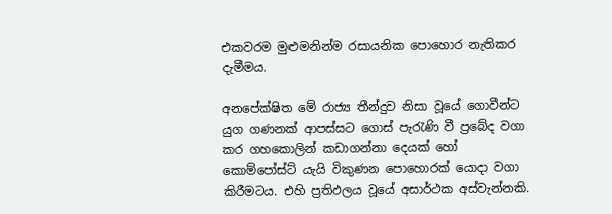එකවරම මුළුමනින්ම රසායනික පොහොර නැතිකර දැමීමය.

අනපේක්ෂිත මේ රාජ්‍ය තීන්දුව නිසා වූයේ ගොවීන්ට යුග ගණනක් ආපස්සට ගොස් පැරැණි වී ප්‍රබේද වගා කර ගහකොලින් කඩාගන්නා දෙයක් හෝ කොම්පෝස්ට් යැයි විකුණන පොහොරක් යොදා වගා කිරීමටය. එහි ප්‍රතිඵලය වූයේ අසාර්ථක අස්වැන්නකි.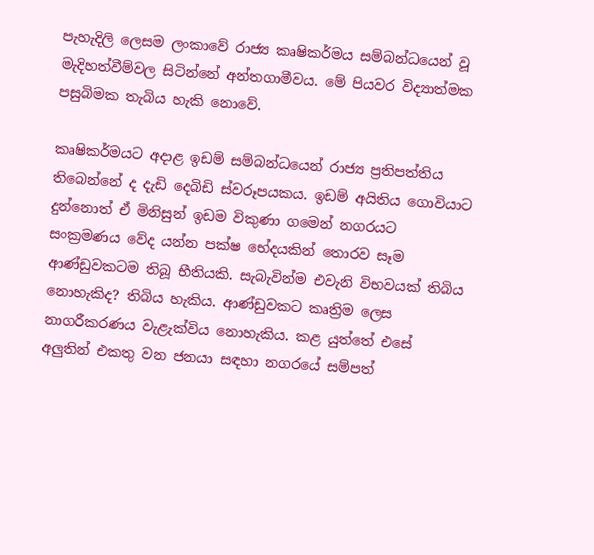පැහැදිලි ලෙසම ලංකාවේ රාජ්‍ය කෘෂිකර්මය සම්බන්ධයෙන් වූ මැදිහත්වීම්වල සිටින්නේ අන්තගාමීවය. මේ පියවර විද්‍යාත්මක පසුබිමක තැබිය හැකි නොවේ.

කෘෂිකර්මයට අදාළ ඉඩම් සම්බන්ධයෙන් රාජ්‍ය ප්‍රතිපත්තිය තිබෙන්නේ ද දැඩි දෙබිඩි ස්වරූපයකය. ඉඩම් අයිතිය ගොවියාට දුන්නොත් ඒ මිනිසුන් ඉඩම විකුණා ගමෙන් නගරයට සංක්‍රමණය වේද යන්න පක්ෂ භේදයකින් තොරව සෑම ආණ්ඩුවකටම තිබූ භීතියකි. සැබැවින්ම එවැනි විභවයක් තිබිය නොහැකිද? තිබිය හැකිය. ආණ්ඩුවකට කෘත්‍රිම ලෙස නාගරීකරණය වැළැක්විය නොහැකිය. කළ යුත්තේ එසේ අලුතින් එකතු වන ජනයා සඳහා නගරයේ සම්පත්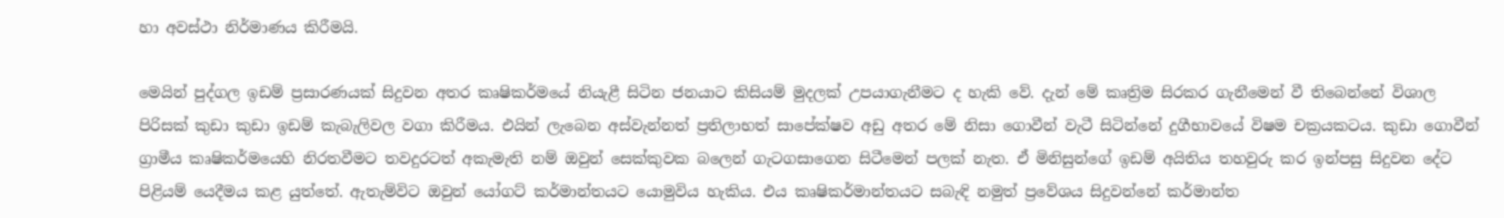හා අවස්ථා නිර්මාණය කිරීමයි.

මෙයින් පුද්ගල ඉඩම් ප්‍රසාරණයක් සිදුවන අතර කෘෂිකර්මයේ නියැළී සිටින ජනයාට කිසියම් මුදලක් උපයාගැනීමට ද හැකි වේ. දැන් මේ කෘත්‍රිම සිරකර ගැනීමෙන් වී තිබෙන්නේ විශාල පිරිසක් කුඩා කුඩා ඉඩම් කැබැලිවල වගා කිරීමය. එයින් ලැබෙන අස්වැන්නත් ප්‍රතිලාභත් සාපේක්ෂව අඩු අතර මේ නිසා ගොවීන් වැටී සිටින්නේ දුගීභාවයේ විෂම චක්‍රයකටය. කුඩා ගොවීන් ග්‍රාමීය කෘෂිකර්මයෙහි නිරතවීමට තවදුරටත් අකැමැති නම් ඔවුන් සෙක්කුවක බලෙන් ගැටගසාගෙන සිටීමෙන් පලක් නැත. ඒ මිනිසුන්ගේ ඉඩම් අයිතිය තහවුරු කර ඉන්පසු සිදුවන දේට පිළියම් යෙදීමය කළ යුත්තේ. ඇතැම්විට ඔවුන් යෝගට් කර්මාන්තයට යොමුවිය හැකිය. එය කෘෂිකර්මාන්තයට සබැඳි නමුත් ප්‍රවේශය සිදුවන්නේ කර්මාන්ත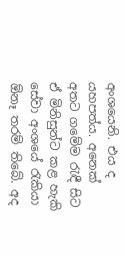අංශයෙනි. එය ද යහපත්ය. අනෙක් අතට ගමේම රැඳී සිට ඒ මිනිසුන්ට කළ හැකි සේවා අංශයේ රැකියා ඕනෑ තරම් තිබේ. අද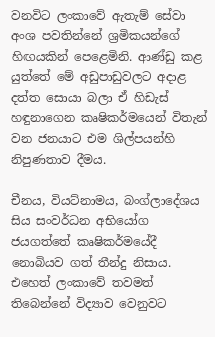වනවිට ලංකාවේ ඇතැම් සේවා අංශ පවතින්නේ ශ්‍රමිකයන්ගේ හිඟයකින් පෙළෙමිනි. ආණ්ඩු කළ යුත්තේ මේ අඩුපාඩුවලට අදාළ දත්ත සොයා බලා ඒ හිඩැස් හඳුනාගෙන කෘෂිකර්මයෙන් විතැන් වන ජනයාට එම ශිල්පයන්හි නිපුණතාව දීමය.

චීනය, වියට්නාමය, බංග්ලාදේශය සිය සංවර්ධන අභියෝග ජයගත්තේ කෘෂිකර්මයේදී නොබියව ගත් තීන්දු නිසාය. එහෙත් ලංකාවේ තවමත් තිබෙන්නේ විද්‍යාව වෙනුවට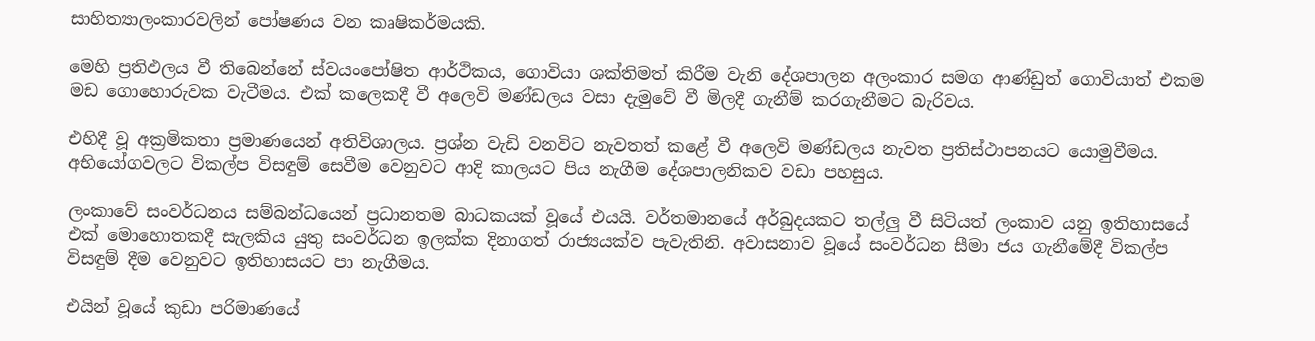සාහිත්‍යාලංකාරවලින් පෝෂණය වන කෘෂිකර්මයකි.

මෙහි ප්‍රතිඵලය වී තිබෙන්නේ ස්වයංපෝෂිත ආර්ථිකය, ගොවියා ශක්තිමත් කිරීම වැනි දේශපාලන අලංකාර සමග ආණ්ඩුත් ගොවියාත් එකම මඩ ගොහොරුවක වැටීමය. එක් කලෙකදී වී අලෙවි මණ්ඩලය වසා දැමුවේ වී මිලදී ගැනීම් කරගැනීමට බැරිවය.

එහිදී වූ අක්‍රමිකතා ප්‍රමාණයෙන් අතිවිශාලය. ප්‍රශ්න වැඩි වනවිට නැවතත් කළේ වී අලෙවි මණ්ඩලය නැවත ප්‍රතිස්ථාපනයට යොමුවීමය. අභියෝගවලට විකල්ප විසඳුම් සෙවීම වෙනුවට ආදි කාලයට පිය නැගීම දේශපාලනිකව වඩා පහසුය.

ලංකාවේ සංවර්ධනය සම්බන්ධයෙන් ප්‍රධානතම බාධකයක් වූයේ එයයි. වර්තමානයේ අර්බුදයකට තල්ලු වී සිටියත් ලංකාව යනු ඉතිහාසයේ එක් මොහොතකදී සැලකිය යුතු සංවර්ධන ඉලක්ක දිනාගත් රාජ්‍යයක්ව පැවැතිනි. අවාසනාව වූයේ සංවර්ධන සීමා ජය ගැනීමේදී විකල්ප විසඳුම් දීම වෙනුවට ඉතිහාසයට පා නැගීමය.

එයින් වූයේ කුඩා පරිමාණයේ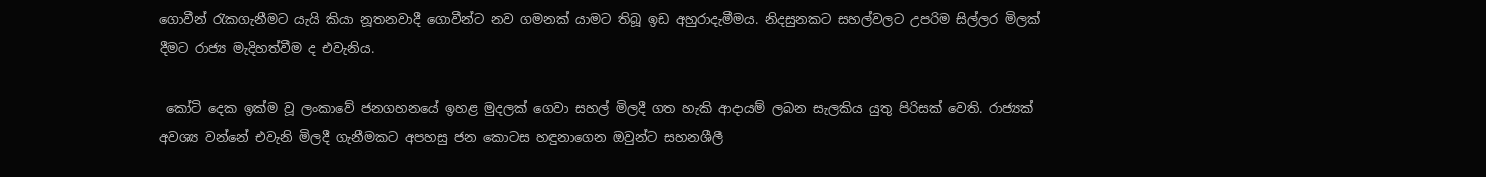ගොවීන් රැකගැනීමට යැයි කියා නූතනවාදී ගොවීන්ට නව ගමනක් යාමට තිබූ ඉඩ අහුරාදැමීමය. නිදසුනකට සහල්වලට උපරිම සිල්ලර මිලක් දීමට රාජ්‍ය මැදිහත්වීම ද එවැනිය.

 කෝටි දෙක ඉක්ම වූ ලංකාවේ ජනගහනයේ ඉහළ මුදලක් ගෙවා සහල් මිලදී ගත හැකි ආදායම් ලබන සැලකිය යුතු පිරිසක් වෙති. රාජ්‍යක් අවශ්‍ය වන්නේ එවැනි මිලදී ගැනීමකට අපහසු ජන කොටස හඳුනාගෙන ඔවුන්ට සහනශීලී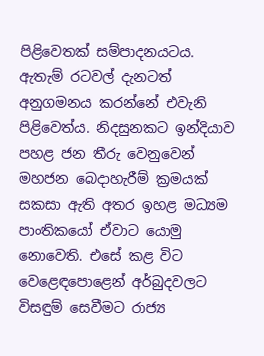පිළිවෙතක් සම්පාදනයටය. ඇතැම් රටවල් දැනටත් අනුගමනය කරන්නේ එවැනි පිළිවෙත්ය. නිදසුනකට ඉන්දියාව පහළ ජන තීරු වෙනුවෙන් මහජන බෙදාහැරීම් ක්‍රමයක් සකසා ඇති අතර ඉහළ මධ්‍යම පාංතිකයෝ ඒවාට යොමු නොවෙති. එසේ කළ විට වෙළෙඳපොළෙන් අර්බුදවලට විසඳුම් සෙවීමට රාජ්‍ය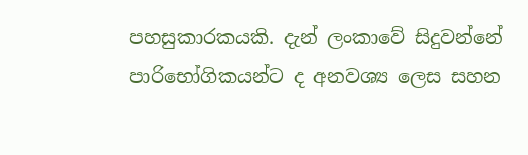පහසුකාරකයකි. දැන් ලංකාවේ සිදුවන්නේ පාරිභෝගිකයන්ට ද අනවශ්‍ය ලෙස සහන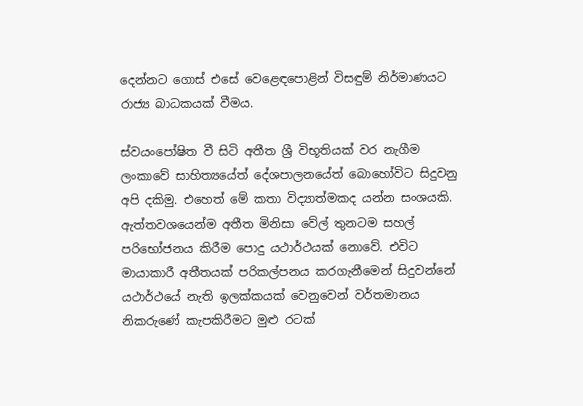දෙන්නට ගොස් එසේ වෙළෙඳපොළින් විසඳුම් නිර්මාණයට රාජ්‍ය බාධකයක් වීමය.

ස්වයංපෝෂිත වී සිටි අතීත ශ්‍රී විභූතියක් වර නැගීම ලංකාවේ සාහිත්‍යයේත් දේශපාලනයේත් බොහෝවිට සිදුවනු අපි දකිමු. එහෙත් මේ කතා විද්‍යාත්මකද යන්න සංශයකි. ඇත්තවශයෙන්ම අතීත මිනිසා වේල් තුනටම සහල් පරිභෝජනය කිරීම පොදු යථාර්ථයක් නොවේ. එවිට මායාකාරී අතීතයක් පරිකල්පනය කරගැනීමෙන් සිදුවන්නේ යථාර්ථයේ නැති ඉලක්කයක් වෙනුවෙන් වර්තමානය නිකරුණේ කැපකිරීමට මුළු රටක්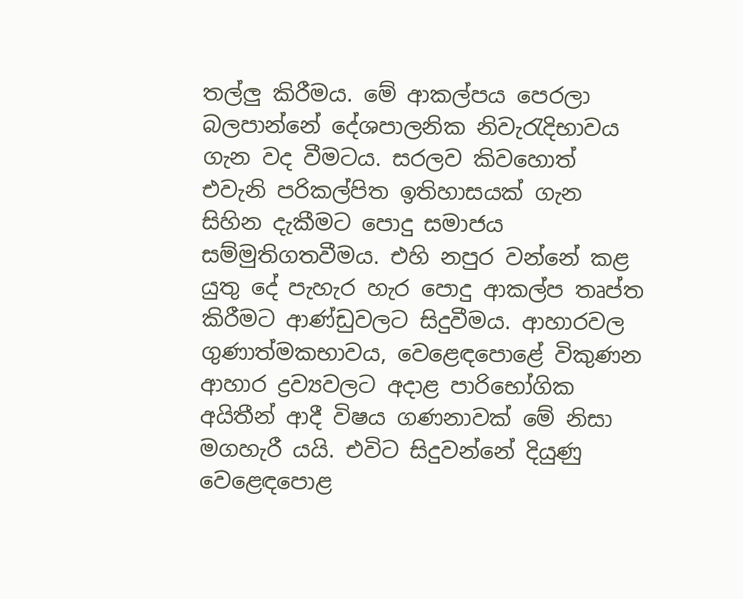තල්ලු කිරීමය. මේ ආකල්පය පෙරලා බලපාන්නේ දේශපාලනික නිවැරැදිභාවය ගැන වද වීමටය. සරලව කිවහොත් එවැනි පරිකල්පිත ඉතිහාසයක් ගැන සිහින දැකීමට පොදු සමාජය සම්මුතිගතවීමය. එහි නපුර වන්නේ කළ යුතු දේ පැහැර හැර පොදු ආකල්ප තෘප්ත කිරීමට ආණ්ඩුවලට සිදුවීමය. ආහාරවල ගුණාත්මකභාවය, වෙළෙඳපොළේ විකුණන ආහාර ද්‍රව්‍යවලට අදාළ පාරිභෝගික අයිතීන් ආදී විෂය ගණනාවක් මේ නිසා මගහැරී යයි. එවිට සිදුවන්නේ දියුණු වෙළෙඳපොළ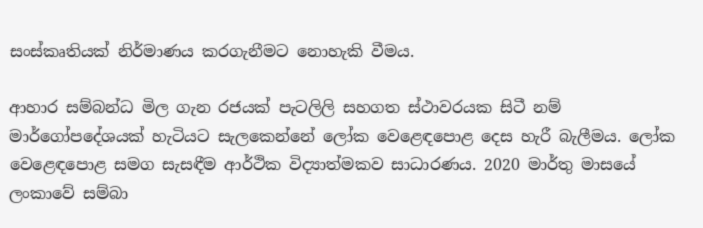සංස්කෘතියක් නිර්මාණය කරගැනීමට නොහැකි වීමය.

ආහාර සම්බන්ධ මිල ගැන රජයක් පැටලිලි සහගත ස්ථාවරයක සිටී නම් මාර්ගෝපදේශයක් හැටියට සැලකෙන්නේ ලෝක වෙළෙඳපොළ දෙස හැරී බැලීමය. ලෝක වෙළෙඳපොළ සමග සැසඳීම ආර්ථික විද්‍යාත්මකව සාධාරණය. 2020 මාර්තු මාසයේ ලංකාවේ සම්බා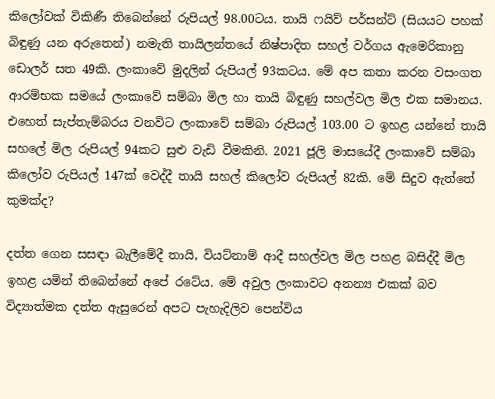කිලෝවක් විකිණී තිබෙන්නේ රුපියල් 98.00ටය. තායි ෆයිව් පර්සන්ට් (සියයට පහක් බිඳුණු යන අරුතෙන්) නමැති තායිලන්තයේ නිෂ්පාදිත සහල් වර්ගය ඇමෙරිකානු ඩොලර් සත 49කි. ලංකාවේ මුදලින් රුපියල් 93කටය. මේ අප කතා කරන වසංගත ආරම්භක සමයේ ලංකාවේ සම්බා මිල හා තායි බිඳුණු සහල්වල මිල එක සමානය. එහෙත් සැප්තැම්බරය වනවිට ලංකාවේ සම්බා රුපියල් 103.00 ට ඉහළ යන්නේ තායි සහලේ මිල රුපියල් 94කට සුළු වැඩි වීමකිනි. 2021 ජූලි මාසයේදී ලංකාවේ සම්බා කිලෝව රුපියල් 147ක් වෙද්දී තායි සහල් කිලෝව රුපියල් 82කි. මේ සිදුව ඇත්තේ කුමක්ද?

දත්ත ගෙන සසඳා බැලීමේදී තායි, වියට්නාම් ආදී සහල්වල මිල පහළ බසිද්දී මිල ඉහළ යමින් තිබෙන්නේ අපේ රටේය. මේ අවුල ලංකාවට අනන්‍ය එකක් බව විද්‍යාත්මක දත්ත ඇසුරෙන් අපට පැහැදිලිව පෙන්විය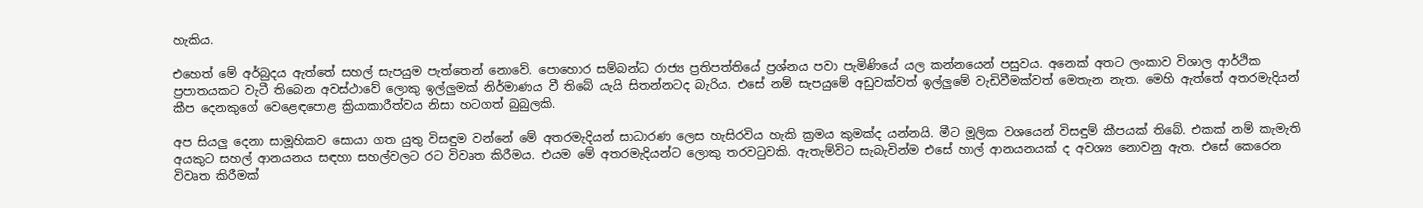හැකිය.

එහෙත් මේ අර්බුදය ඇත්තේ සහල් සැපයුම පැත්තෙන් නොවේ. පොහොර සම්බන්ධ රාජ්‍ය ප්‍රතිපත්තියේ ප්‍රශ්නය පවා පැමිණියේ යල කන්නයෙන් පසුවය. අනෙක් අතට ලංකාව විශාල ආර්ථික ප්‍රපාතයකට වැටී තිබෙන අවස්ථාවේ ලොකු ඉල්ලුමක් නිර්මාණය වී තිබේ යැයි සිතන්නටද බැරිය. එසේ නම් සැපයුමේ අඩුවක්වත් ඉල්ලුමේ වැඩිවීමක්වත් මෙතැන නැත. මෙහි ඇත්තේ අතරමැදියන් කීප දෙනකුගේ වෙළෙඳපොළ ක්‍රියාකාරීත්වය නිසා හටගත් බුබුලකි.

අප සියලු දෙනා සාමූහිකව සොයා ගත යුතු විසඳුම වන්නේ මේ අතරමැදියන් සාධාරණ ලෙස හැසිරවිය හැකි ක්‍රමය කුමක්ද යන්නයි. මීට මූලික වශයෙන් විසඳුම් කීපයක් තිබේ. එකක් නම් කැමැති අයකුට සහල් ආනයනය සඳහා සහල්වලට රට විවෘත කිරීමය. එයම මේ අතරමැදියන්ට ලොකු තරවටුවකි. ඇතැම්විට සැබැවින්ම එසේ හාල් ආනයනයක් ද අවශ්‍ය නොවනු ඇත. එසේ කෙරෙන විවෘත කිරීමක්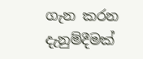ගැන කරන දැනුම්දීමක්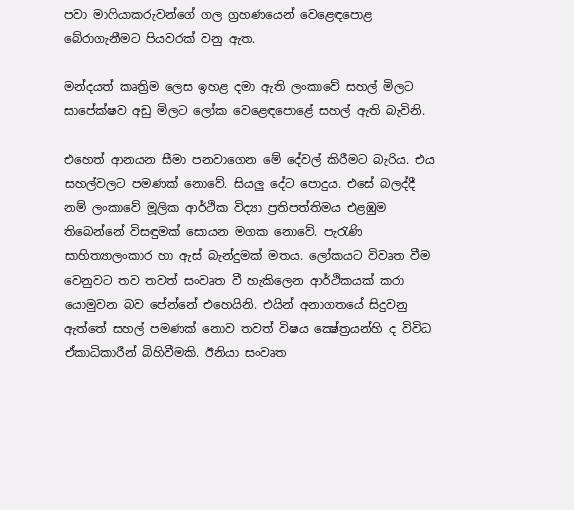පවා මාෆියාකරුවන්ගේ ගල ග්‍රහණයෙන් වෙළෙඳපොළ  බේරාගැනීමට පියවරක් වනු ඇත.

මන්දයත් කෘත්‍රිම ලෙස ඉහළ දමා ඇති ලංකාවේ සහල් මිලට සාපේක්ෂව අඩු මිලට ලෝක වෙළෙඳපොළේ සහල් ඇති බැවිනි.

එහෙත් ආනයන සීමා පනවාගෙන මේ දේවල් කිරීමට බැරිය. එය සහල්වලට පමණක් නොවේ. සියලු දේට පොදුය. එසේ බලද්දී නම් ලංකාවේ මූලික ආර්ථික විද්‍යා ප්‍රතිපත්තිමය එළඹුම තිබෙන්නේ විසඳුමක් සොයන මගක නොවේ. පැරැණි සාහිත්‍යාලංකාර හා ඇස් බැන්දුමක් මතය. ලෝකයට විවෘත වීම වෙනුවට තව තවත් සංවෘත වී හැකිලෙන ආර්ථිකයක් කරා යොමුවන බව පේන්නේ එහෙයිනි. එයින් අනාගතයේ සිදුවනු ඇත්තේ සහල් පමණක් නොව තවත් විෂය ක්‍ෂේත්‍රයන්හි ද විවිධ ඒකාධිකාරීන් බිහිවීමකි. ඊනියා සංවෘත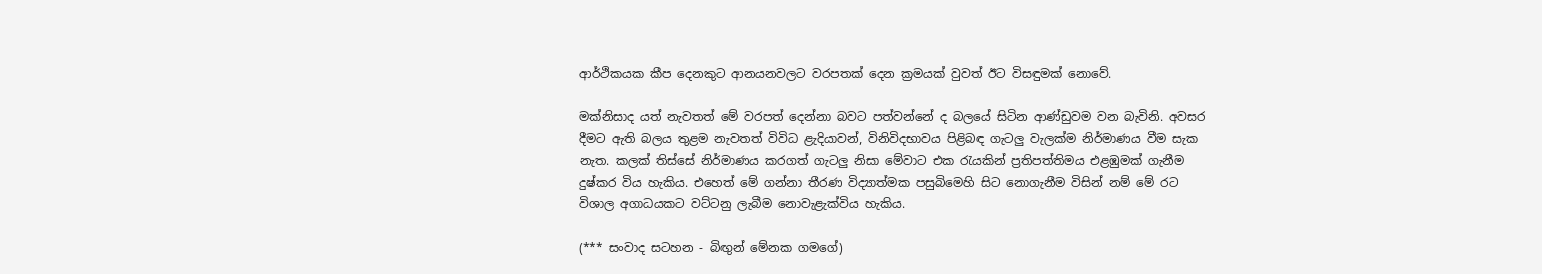ආර්ථිකයක කීප දෙනකුට ආනයනවලට වරපතක් දෙන ක්‍රමයක් වුවත් ඊට විසඳුමක් නොවේ.

මක්නිසාද යත් නැවතත් මේ වරපත් දෙන්නා බවට පත්වන්නේ ද බලයේ සිටින ආණ්ඩුවම වන බැවිනි. අවසර දීමට ඇති බලය තුළම නැවතත් විවිධ ළැදියාවන්, විනිවිදභාවය පිළිබඳ ගැටලු වැලක්ම නිර්මාණය වීම සැක නැත. කලක් තිස්සේ නිර්මාණය කරගත් ගැටලු නිසා මේවාට එක රැයකින් ප්‍රතිපත්තිමය එළඹුමක් ගැනීම දුෂ්කර විය හැකිය. එහෙත් මේ ගන්නා තීරණ විද්‍යාත්මක පසුබිමෙහි සිට නොගැනීම විසින් නම් මේ රට විශාල අගාධයකට වට්ටනු ලැබීම නොවැළැක්විය හැකිය.

(*** සංවාද සටහන - බිඟුන් මේනක ගමගේ)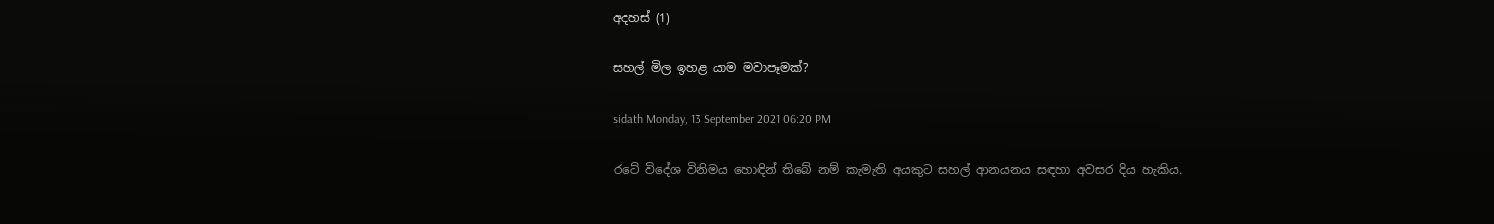අදහස් (1)

සහල් මිල ඉහළ යාම මවාපෑමක්?

sidath Monday, 13 September 2021 06:20 PM

රටේ විදේශ විනිමය හොඳින් තිබේ නම් කැමැති අයකුට සහල් ආනයනය සඳහා අවසර දිය හැකිය.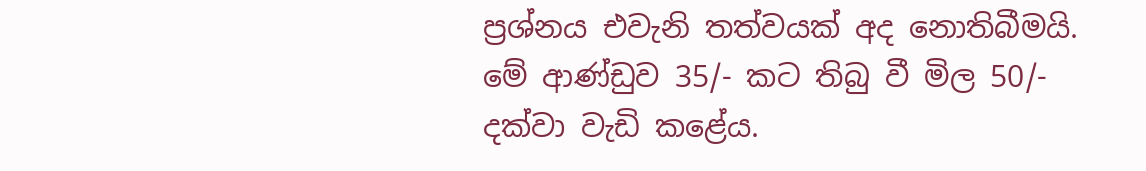ප්‍රශ්නය එවැනි තත්වයක් අද නොතිබීමයි. මේ ආණ්ඩුව 35/- කට තිබු වී මිල 50/- දක්වා වැඩි කළේය.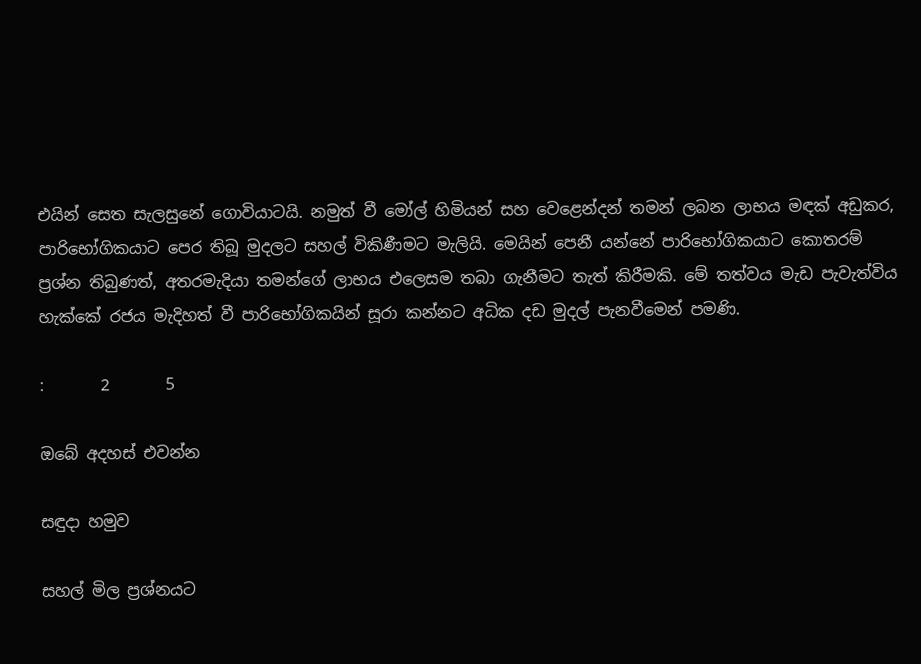එයින් සෙත සැලසුනේ ගොවියාටයි. නමුත් වී මෝල් හිමියන් සහ වෙළෙන්දන් තමන් ලබන ලාභය මඳක් අඩුකර, පාරිභෝගිකයාට පෙර තිබූ මුදලට සහල් විකිණීමට මැලියි. මෙයින් පෙනී යන්නේ පාරිභෝගිකයාට කොතරම් ප්‍රශ්න තිබුණත්, අතරමැදියා තමන්ගේ ලාභය එලෙසම තබා ගැනීමට තැත් කිරීමකි. මේ තත්වය මැඩ පැවැත්විය හැක්කේ රජය මැදිහත් වී පාරිභෝගිකයින් සූරා කන්නට අධික දඩ මුදල් පැනවීමෙන් පමණි.

:       2       5

ඔබේ අදහස් එවන්න

සඳුදා හමුව

සහල් මිල ප්‍රශ්නයට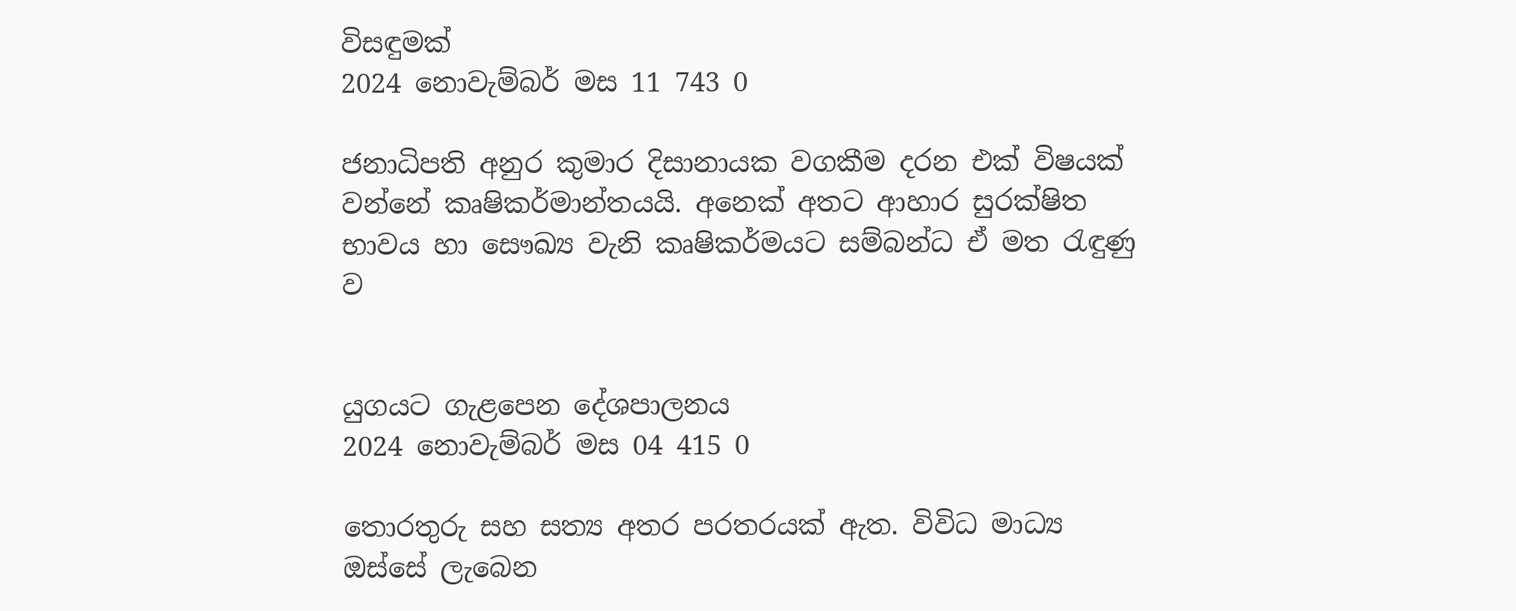විසඳුමක්
2024 නොවැම්බර් මස 11 743 0

ජනාධිපති අනුර කුමාර දිසානායක වගකීම දරන එක් විෂයක් වන්නේ කෘෂිකර්මාන්තයයි. අනෙක් අතට ආහාර සුරක්ෂිත භාවය හා සෞඛ්‍ය වැනි කෘෂිකර්මයට සම්බන්ධ ඒ මත රැඳුණු ව


යුගයට ගැළපෙන දේශපාලනය
2024 නොවැම්බර් මස 04 415 0

තොරතුරු සහ සත්‍ය අතර පරතරයක් ඇත. විවිධ මාධ්‍ය ඔස්සේ ලැබෙන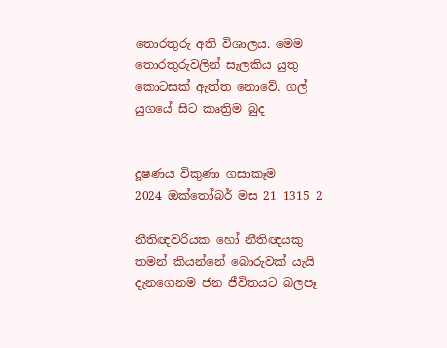තොරතුරු අති විශාලය. මෙම තොරතුරුවලින් සැලකිය යුතු කොටසක් ඇත්ත නොවේ. ගල් යුගයේ සිට කෘත්‍රිම බුද


දූෂණය විකුණා ගසාකෑම
2024 ඔක්තෝබර් මස 21 1315 2

නීතිඥවරියක හෝ නීතිඥයකු තමන් කියන්නේ බොරුවක් යැයි දැනගෙනම ජන ජීවිතයට බලපෑ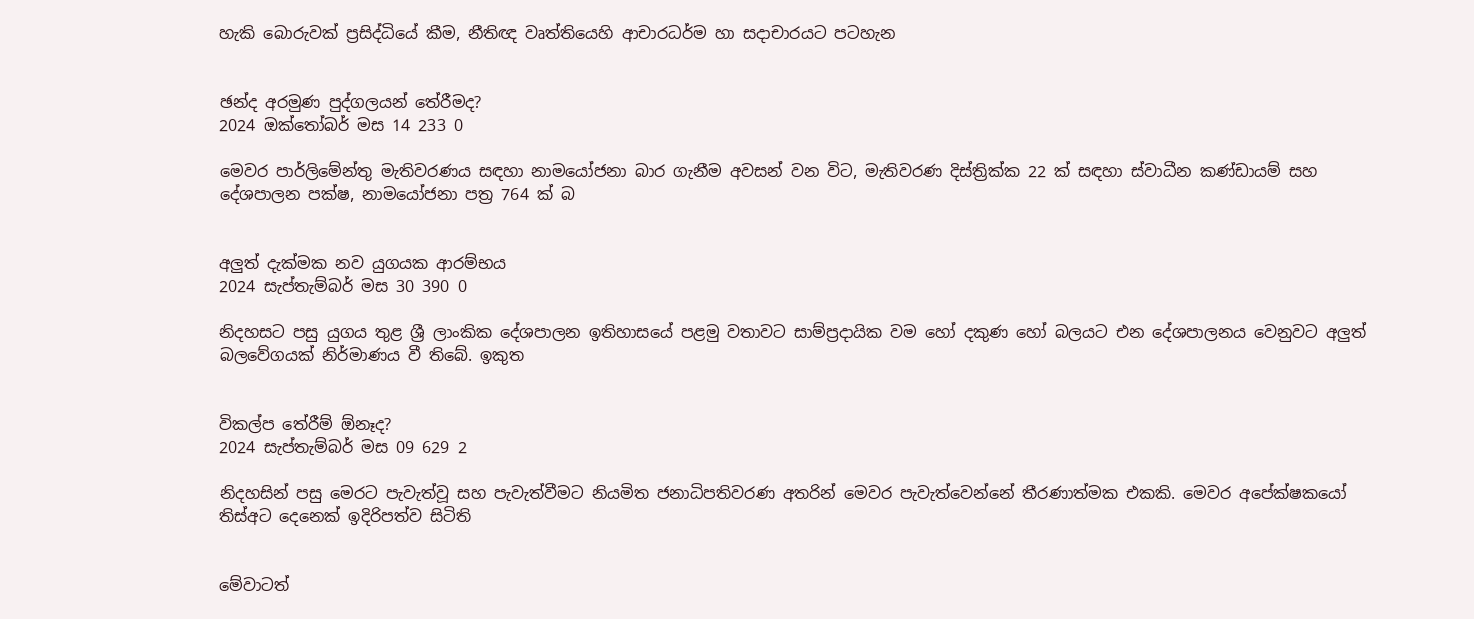හැකි බොරුවක් ප්‍රසිද්ධියේ කීම, නීතිඥ වෘත්තියෙහි ආචාරධර්ම හා සදාචාරයට පටහැන


ඡන්ද අරමුණ පුද්ගලයන් තේරීමද?
2024 ඔක්තෝබර් මස 14 233 0

මෙවර පාර්ලිමේන්තු මැතිවරණය සඳහා නාමයෝජනා බාර ගැනීම අවසන් වන විට, මැතිවරණ දිස්ත්‍රික්ක 22 ක් සඳහා ස්වාධීන කණ්ඩායම් සහ දේශපාලන පක්ෂ, නාමයෝජනා පත්‍ර 764 ක් බ


අලුත් දැක්මක නව යුගයක ආරම්භය
2024 සැප්තැම්බර් මස 30 390 0

නිදහසට පසු යුගය තුළ ශ්‍රී ලාංකික දේශපාලන ඉතිහාසයේ පළමු වතාවට සාම්ප්‍රදායික වම හෝ දකුණ හෝ බලයට එන දේශපාලනය වෙනුවට අලුත් බලවේගයක් නිර්මාණය වී තිබේ. ඉකුත


විකල්ප තේරීම් ඕනෑද?
2024 සැප්තැම්බර් මස 09 629 2

නිදහසින් පසු මෙරට පැවැත්වූ සහ පැවැත්වීමට නියමිත ජනාධිපතිවරණ අතරින් මෙවර පැවැත්වෙන්නේ තීරණාත්මක එකකි. මෙවර අපේක්ෂකයෝ තිස්අට දෙනෙක් ඉදිරිපත්ව සිටිති


මේවාටත්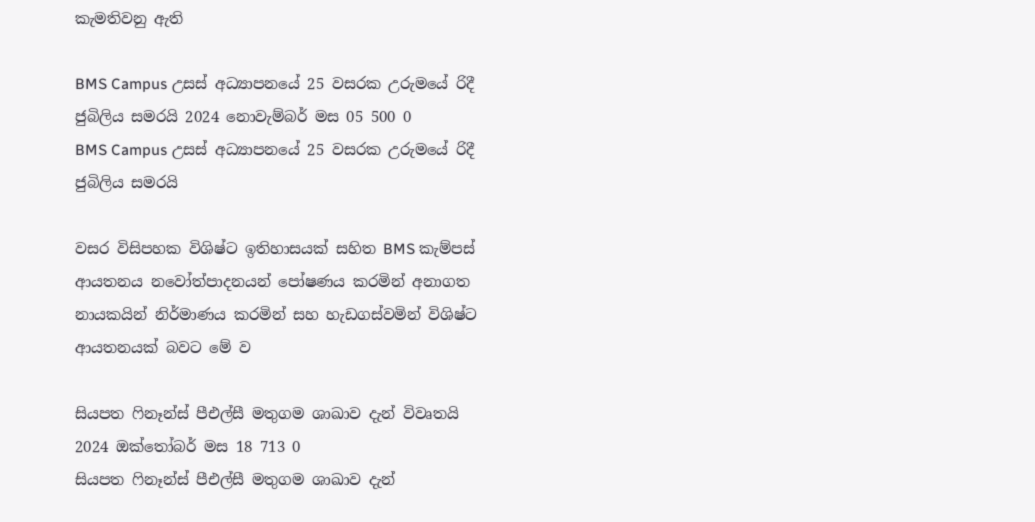කැමතිවනු ඇති

BMS Campus උසස් අධ්‍යාපනයේ 25 වසරක උරුමයේ රිදී ජුබිලිය සමරයි 2024 නොවැම්බර් මස 05 500 0
BMS Campus උසස් අධ්‍යාපනයේ 25 වසරක උරුමයේ රිදී ජුබිලිය සමරයි

වසර විසිපහක විශිෂ්ට ඉතිහාසයක් සහිත BMS කැම්පස් ආයතනය නවෝත්පාදනයන් පෝෂණය කරමින් අනාගත නායකයින් නිර්මාණය කරමින් සහ හැඩගස්වමින් විශිෂ්ට ආයතනයක් බවට මේ ව

සියපත ෆිනෑන්ස් පීඑල්සී මතුගම ශාඛාව දැන් විවෘතයි 2024 ඔක්තෝබර් මස 18 713 0
සියපත ෆිනෑන්ස් පීඑල්සී මතුගම ශාඛාව දැන්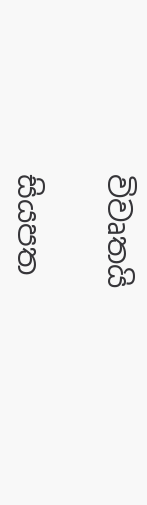විවෘතයි

සියපත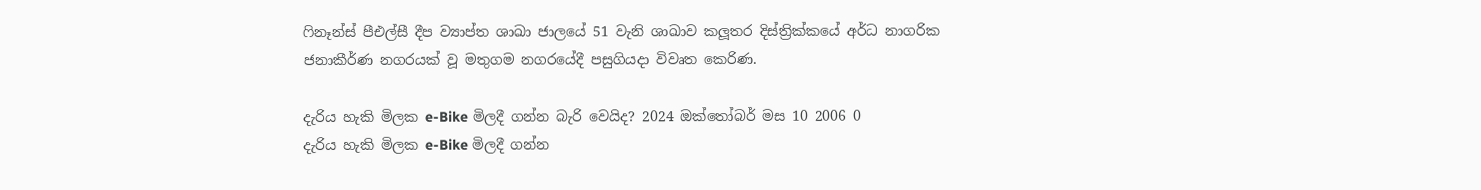ෆිනෑන්ස් පීඑල්සී දීප ව්‍යාප්ත ශාඛා ජාලයේ 51 වැනි ශාඛාව කලූතර දිස්ත්‍රික්කයේ අර්ධ නාගරික ජනාකීර්ණ නගරයක් වූ මතුගම නගරයේදී පසුගියදා විවෘත කෙරිණ.

දැරිය හැකි මිලක e-Bike මිලදී ගන්න බැරි වෙයිද? 2024 ඔක්තෝබර් මස 10 2006 0
දැරිය හැකි මිලක e-Bike මිලදී ගන්න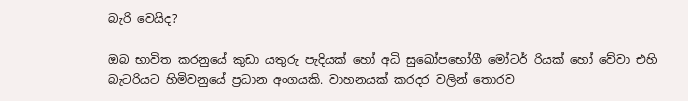බැරි වෙයිද?

ඔබ භාවිත කරනුයේ කුඩා යතුරු පැදියක් හෝ අධි සුඛෝපභෝගී මෝටර් රියක් හෝ වේවා එහි බැටරියට හිමිවනුයේ ප්‍රධාන අංගයකි. වාහනයක් කරදර වලින් තොරව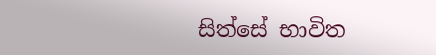සිත්සේ භාවිත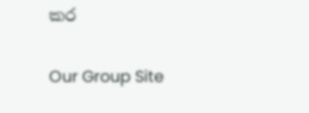කර

Our Group Site